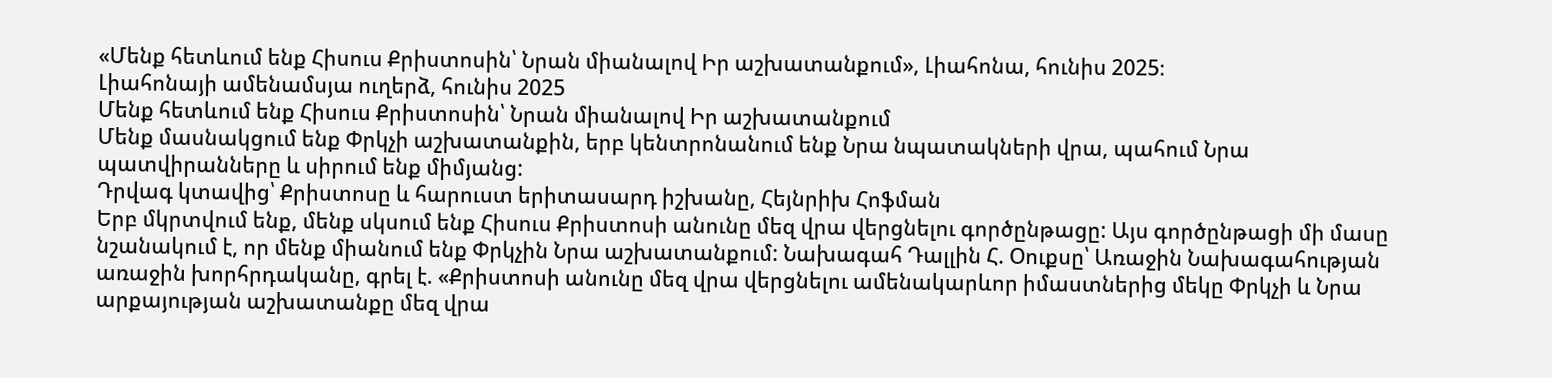«Մենք հետևում ենք Հիսուս Քրիստոսին՝ Նրան միանալով Իր աշխատանքում», Լիահոնա, հունիս 2025։
Լիահոնայի ամենամսյա ուղերձ, հունիս 2025
Մենք հետևում ենք Հիսուս Քրիստոսին՝ Նրան միանալով Իր աշխատանքում
Մենք մասնակցում ենք Փրկչի աշխատանքին, երբ կենտրոնանում ենք Նրա նպատակների վրա, պահում Նրա պատվիրանները և սիրում ենք միմյանց:
Դրվագ կտավից՝ Քրիստոսը և հարուստ երիտասարդ իշխանը, Հեյնրիխ Հոֆման
Երբ մկրտվում ենք, մենք սկսում ենք Հիսուս Քրիստոսի անունը մեզ վրա վերցնելու գործընթացը: Այս գործընթացի մի մասը նշանակում է, որ մենք միանում ենք Փրկչին Նրա աշխատանքում: Նախագահ Դալլին Հ. Օուքսը՝ Առաջին Նախագահության առաջին խորհրդականը, գրել է. «Քրիստոսի անունը մեզ վրա վերցնելու ամենակարևոր իմաստներից մեկը Փրկչի և Նրա արքայության աշխատանքը մեզ վրա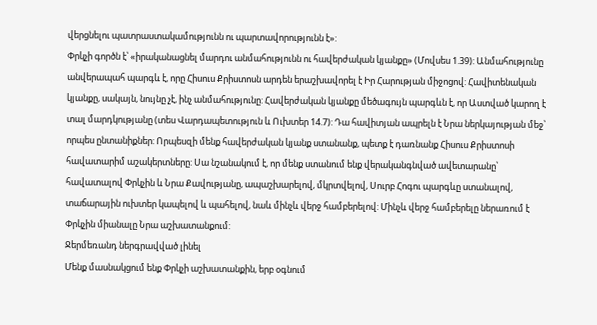վերցնելու պատրաստակամությունն ու պարտավորությունն է»:
Փրկչի գործն է՝ «իրականացնել մարդու անմահությունն ու հավերժական կյանքը» (Մովսես 1.39): Անմահությունը անվերապահ պարգև է, որը Հիսուս Քրիստոսն արդեն երաշխավորել է Իր Հարության միջոցով: Հավիտենական կյանքը, սակայն, նույնը չէ, ինչ անմահությունը: Հավերժական կյանքը մեծագույն պարգևն է, որ Աստված կարող է տալ մարդկությանը (տես Վարդապետություն և Ուխտեր 14.7): Դա հավիտյան ապրելն է Նրա ներկայության մեջ՝ որպես ընտանիքներ: Որպեսզի մենք հավերժական կյանք ստանանք, պետք է դառնանք Հիսուս Քրիստոսի հավատարիմ աշակերտները: Սա նշանակում է, որ մենք ստանում ենք վերականգնված ավետարանը՝ հավատալով Փրկչին և Նրա Քավությանը, ապաշխարելով, մկրտվելով, Սուրբ Հոգու պարգևը ստանալով, տաճարային ուխտեր կապելով և պահելով, նաև մինչև վերջ համբերելով: Մինչև վերջ համբերելը ներառում է Փրկչին միանալը Նրա աշխատանքում:
Ջերմեռանդ ներգրավված լինել
Մենք մասնակցում ենք Փրկչի աշխատանքին, երբ օգնում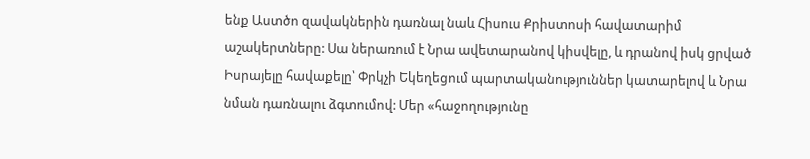ենք Աստծո զավակներին դառնալ նաև Հիսուս Քրիստոսի հավատարիմ աշակերտները: Սա ներառում է Նրա ավետարանով կիսվելը, և դրանով իսկ ցրված Իսրայելը հավաքելը՝ Փրկչի Եկեղեցում պարտականություններ կատարելով և Նրա նման դառնալու ձգտումով: Մեր «հաջողությունը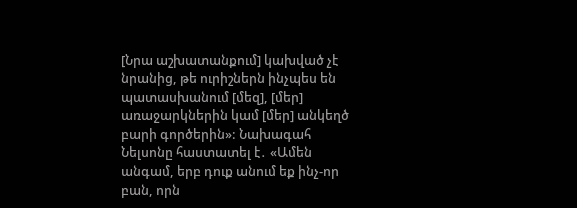[Նրա աշխատանքում] կախված չէ նրանից, թե ուրիշներն ինչպես են պատասխանում [մեզ], [մեր] առաջարկներին կամ [մեր] անկեղծ բարի գործերին»: Նախագահ Նելսոնը հաստատել է․ «Ամեն անգամ, երբ դուք անում եք ինչ-որ բան, որն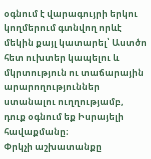օգնում է վարագույրի երկու կողմերում գտնվող որևէ մեկին քայլ կատարել՝ Աստծո հետ ուխտեր կապելու և մկրտություն ու տաճարային արարողություններ ստանալու ուղղությամբ, դուք օգնում եք Իսրայելի հավաքմանը։
Փրկչի աշխատանքը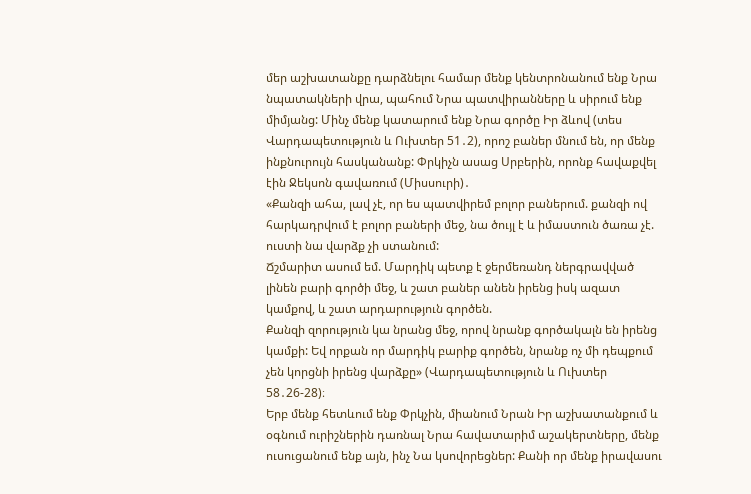մեր աշխատանքը դարձնելու համար մենք կենտրոնանում ենք Նրա նպատակների վրա, պահում Նրա պատվիրանները և սիրում ենք միմյանց: Մինչ մենք կատարում ենք Նրա գործը Իր ձևով (տես Վարդապետություն և Ուխտեր 51․2), որոշ բաներ մնում են, որ մենք ինքնուրույն հասկանանք: Փրկիչն ասաց Սրբերին, որոնք հավաքվել էին Ջեկսոն գավառում (Միսսուրի)․
«Քանզի ահա, լավ չէ, որ ես պատվիրեմ բոլոր բաներում. քանզի ով հարկադրվում է բոլոր բաների մեջ, նա ծույլ է և իմաստուն ծառա չէ. ուստի նա վարձք չի ստանում:
Ճշմարիտ ասում եմ. Մարդիկ պետք է ջերմեռանդ ներգրավված լինեն բարի գործի մեջ, և շատ բաներ անեն իրենց իսկ ազատ կամքով, և շատ արդարություն գործեն.
Քանզի զորություն կա նրանց մեջ, որով նրանք գործակալն են իրենց կամքի: Եվ որքան որ մարդիկ բարիք գործեն, նրանք ոչ մի դեպքում չեն կորցնի իրենց վարձքը» (Վարդապետություն և Ուխտեր 58․26-28)։
Երբ մենք հետևում ենք Փրկչին, միանում Նրան Իր աշխատանքում և օգնում ուրիշներին դառնալ Նրա հավատարիմ աշակերտները, մենք ուսուցանում ենք այն, ինչ Նա կսովորեցներ: Քանի որ մենք իրավասու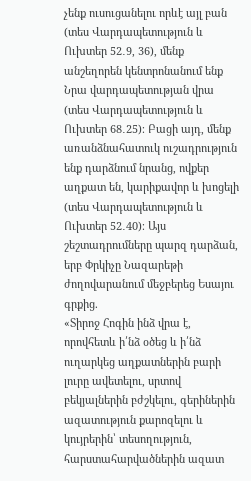չենք ուսուցանելու որևէ այլ բան (տես Վարդապետություն և Ուխտեր 52․9, 36), մենք անշեղորեն կենտրոնանում ենք Նրա վարդապետության վրա (տես Վարդապետություն և Ուխտեր 68․25)։ Բացի այդ, մենք առանձնահատուկ ուշադրություն ենք դարձնում նրանց, ովքեր աղքատ են, կարիքավոր և խոցելի (տես Վարդապետություն և Ուխտեր 52․40)։ Այս շեշտադրումները պարզ դարձան, երբ Փրկիչը Նազարեթի ժողովարանում մեջբերեց Եսայու գրքից.
«Տիրոջ Հոգին ինձ վրա է, որովհետև ի՛նձ օծեց և ի՛նձ ուղարկեց աղքատներին բարի լուրը ավետելու, սրտով բեկյալներին բժշկելու, գերիներին ազատություն քարոզելու և կույրերին՝ տեսողություն, հարստահարվածներին ազատ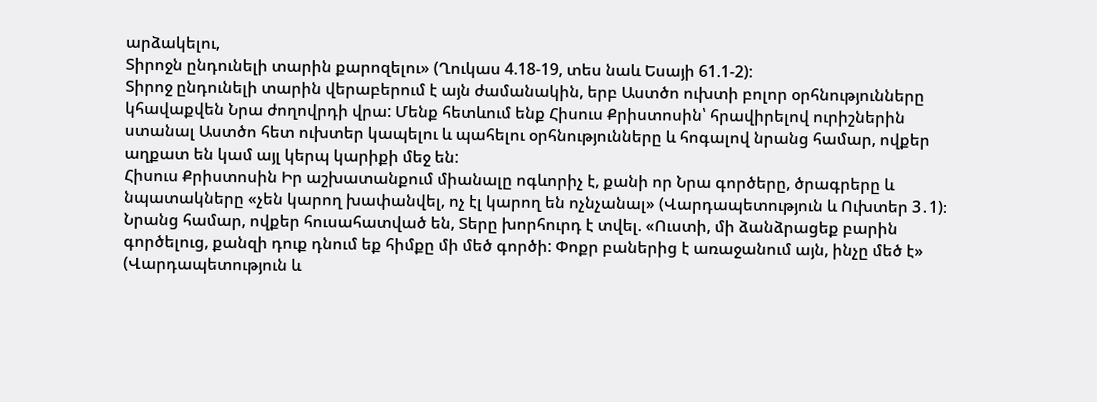արձակելու,
Տիրոջն ընդունելի տարին քարոզելու» (Ղուկաս 4.18-19, տես նաև Եսայի 61.1-2):
Տիրոջ ընդունելի տարին վերաբերում է այն ժամանակին, երբ Աստծո ուխտի բոլոր օրհնությունները կհավաքվեն Նրա ժողովրդի վրա: Մենք հետևում ենք Հիսուս Քրիստոսին՝ հրավիրելով ուրիշներին ստանալ Աստծո հետ ուխտեր կապելու և պահելու օրհնությունները և հոգալով նրանց համար, ովքեր աղքատ են կամ այլ կերպ կարիքի մեջ են:
Հիսուս Քրիստոսին Իր աշխատանքում միանալը ոգևորիչ է, քանի որ Նրա գործերը, ծրագրերը և նպատակները «չեն կարող խափանվել, ոչ էլ կարող են ոչնչանալ» (Վարդապետություն և Ուխտեր 3․1)։ Նրանց համար, ովքեր հուսահատված են, Տերը խորհուրդ է տվել. «Ուստի, մի ձանձրացեք բարին գործելուց, քանզի դուք դնում եք հիմքը մի մեծ գործի: Փոքր բաներից է առաջանում այն, ինչը մեծ է» (Վարդապետություն և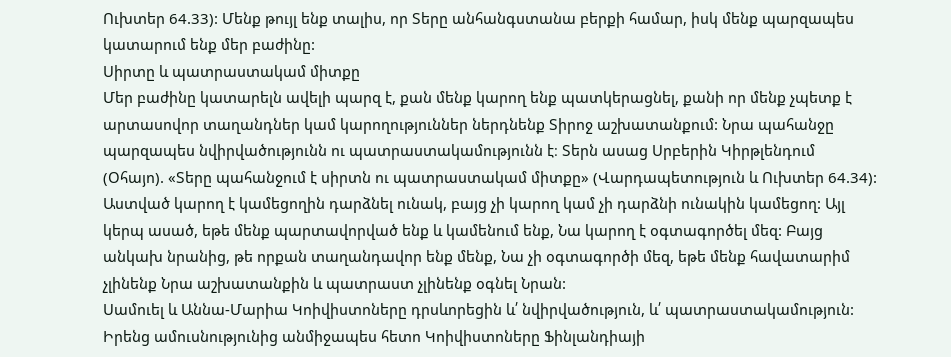Ուխտեր 64.33): Մենք թույլ ենք տալիս, որ Տերը անհանգստանա բերքի համար, իսկ մենք պարզապես կատարում ենք մեր բաժինը:
Սիրտը և պատրաստակամ միտքը
Մեր բաժինը կատարելն ավելի պարզ է, քան մենք կարող ենք պատկերացնել, քանի որ մենք չպետք է արտասովոր տաղանդներ կամ կարողություններ ներդնենք Տիրոջ աշխատանքում: Նրա պահանջը պարզապես նվիրվածությունն ու պատրաստակամությունն է։ Տերն ասաց Սրբերին Կիրթլենդում (Օհայո). «Տերը պահանջում է սիրտն ու պատրաստակամ միտքը» (Վարդապետություն և Ուխտեր 64.34): Աստված կարող է կամեցողին դարձնել ունակ, բայց չի կարող կամ չի դարձնի ունակին կամեցող: Այլ կերպ ասած, եթե մենք պարտավորված ենք և կամենում ենք, Նա կարող է օգտագործել մեզ: Բայց անկախ նրանից, թե որքան տաղանդավոր ենք մենք, Նա չի օգտագործի մեզ, եթե մենք հավատարիմ չլինենք Նրա աշխատանքին և պատրաստ չլինենք օգնել Նրան:
Սամուել և Աննա-Մարիա Կոիվիստոները դրսևորեցին և՛ նվիրվածություն, և՛ պատրաստակամություն: Իրենց ամուսնությունից անմիջապես հետո Կոիվիստոները Ֆինլանդիայի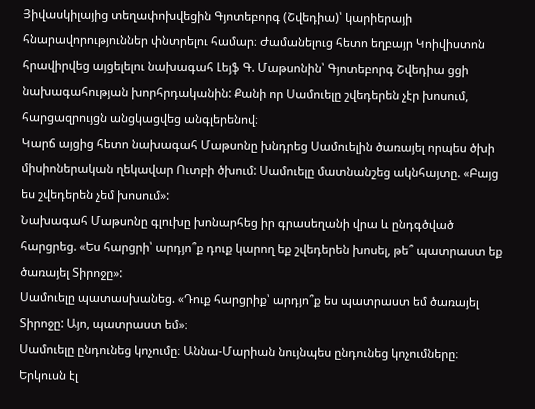Յիվասկիլայից տեղափոխվեցին Գյոտեբորգ (Շվեդիա)՝ կարիերայի հնարավորություններ փնտրելու համար։ Ժամանելուց հետո եղբայր Կոիվիստոն հրավիրվեց այցելելու նախագահ Լեյֆ Գ. Մաթսոնին՝ Գյոտեբորգ Շվեդիա ցցի նախագահության խորհրդականին: Քանի որ Սամուելը շվեդերեն չէր խոսում, հարցազրույցն անցկացվեց անգլերենով։
Կարճ այցից հետո նախագահ Մաթսոնը խնդրեց Սամուելին ծառայել որպես ծխի միսիոներական ղեկավար Ուտբի ծխում: Սամուելը մատնանշեց ակնհայտը. «Բայց ես շվեդերեն չեմ խոսում»:
Նախագահ Մաթսոնը գլուխը խոնարհեց իր գրասեղանի վրա և ընդգծված հարցրեց. «Ես հարցրի՝ արդյո՞ք դուք կարող եք շվեդերեն խոսել, թե՞ պատրաստ եք ծառայել Տիրոջը»:
Սամուելը պատասխանեց. «Դուք հարցրիք՝ արդյո՞ք ես պատրաստ եմ ծառայել Տիրոջը: Այո, պատրաստ եմ»։
Սամուելը ընդունեց կոչումը։ Աննա-Մարիան նույնպես ընդունեց կոչումները։ Երկուսն էլ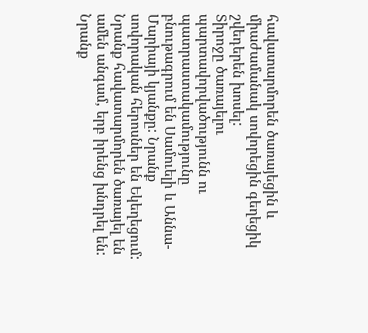հավատարմորեն ծառայեցին և միաժամանակ սովորեցին գեղեցիկ շվեդերեն խոսել:
Տիրոջը ծառայելու պարտավորվածությունն ու պատրաստակամությունը բնութագրում են Սամուելի և Աննա-Մարիայի կյանքը: Նրանք սովորական հերոսներ են Եկեղեցում: Նրանք հավատարմորեն ծառայել են ամեն անգամ, երբ իրենց խնդրել են: Նրանք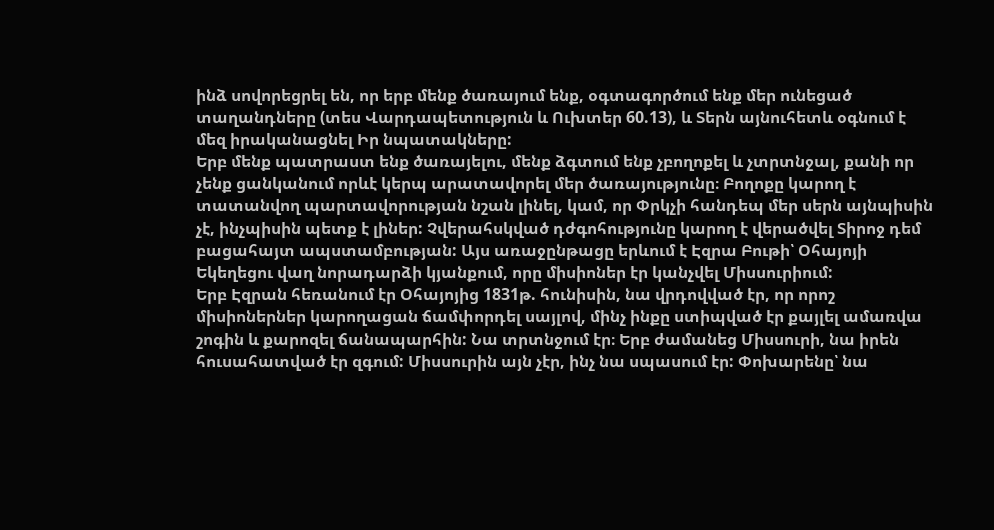ինձ սովորեցրել են, որ երբ մենք ծառայում ենք, օգտագործում ենք մեր ունեցած տաղանդները (տես Վարդապետություն և Ուխտեր 60.13), և Տերն այնուհետև օգնում է մեզ իրականացնել Իր նպատակները:
Երբ մենք պատրաստ ենք ծառայելու, մենք ձգտում ենք չբողոքել և չտրտնջալ, քանի որ չենք ցանկանում որևէ կերպ արատավորել մեր ծառայությունը։ Բողոքը կարող է տատանվող պարտավորության նշան լինել, կամ, որ Փրկչի հանդեպ մեր սերն այնպիսին չէ, ինչպիսին պետք է լիներ: Չվերահսկված դժգոհությունը կարող է վերածվել Տիրոջ դեմ բացահայտ ապստամբության: Այս առաջընթացը երևում է Էզրա Բութի՝ Օհայոյի Եկեղեցու վաղ նորադարձի կյանքում, որը միսիոներ էր կանչվել Միսսուրիում:
Երբ Էզրան հեռանում էր Օհայոյից 1831թ. հունիսին, նա վրդովված էր, որ որոշ միսիոներներ կարողացան ճամփորդել սայլով, մինչ ինքը ստիպված էր քայլել ամառվա շոգին և քարոզել ճանապարհին: Նա տրտնջում էր։ Երբ ժամանեց Միսսուրի, նա իրեն հուսահատված էր զգում: Միսսուրին այն չէր, ինչ նա սպասում էր: Փոխարենը՝ նա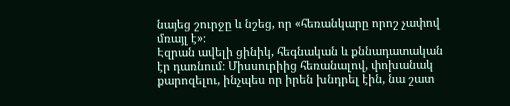նայեց շուրջը և նշեց, որ «հեռանկարը որոշ չափով մռայլ է»։
Էզրան ավելի ցինիկ, հեգնական և քննադատական էր դառնում։ Միսսուրիից հեռանալով, փոխանակ քարոզելու, ինչպես որ իրեն խնդրել էին, նա շատ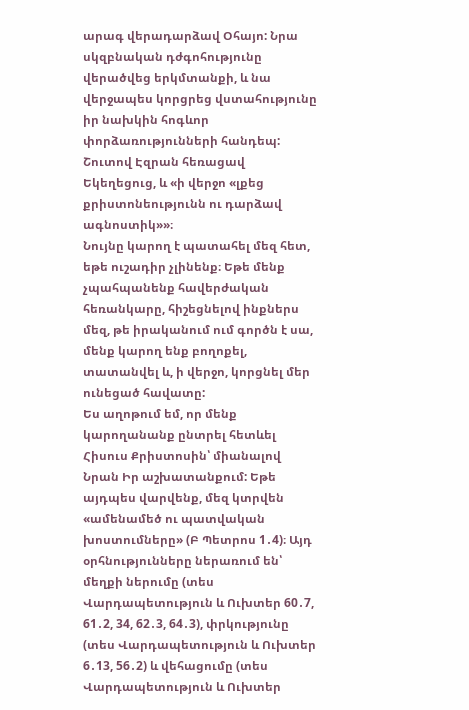արագ վերադարձավ Օհայո: Նրա սկզբնական դժգոհությունը վերածվեց երկմտանքի, և նա վերջապես կորցրեց վստահությունը իր նախկին հոգևոր փորձառությունների հանդեպ: Շուտով Էզրան հեռացավ Եկեղեցուց, և «ի վերջո «լքեց քրիստոնեությունն ու դարձավ ագնոստիկ»»։
Նույնը կարող է պատահել մեզ հետ, եթե ուշադիր չլինենք։ Եթե մենք չպահպանենք հավերժական հեռանկարը, հիշեցնելով ինքներս մեզ, թե իրականում ում գործն է սա, մենք կարող ենք բողոքել, տատանվել և, ի վերջո, կորցնել մեր ունեցած հավատը:
Ես աղոթում եմ, որ մենք կարողանանք ընտրել հետևել Հիսուս Քրիստոսին՝ միանալով Նրան Իր աշխատանքում: Եթե այդպես վարվենք, մեզ կտրվեն «ամենամեծ ու պատվական խոստումները» (Բ Պետրոս 1․4)։ Այդ օրհնությունները ներառում են՝ մեղքի ներումը (տես Վարդապետություն և Ուխտեր 60․7, 61․2, 34, 62․3, 64․3), փրկությունը (տես Վարդապետություն և Ուխտեր 6․13, 56․2) և վեհացումը (տես Վարդապետություն և Ուխտեր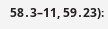58․3–11, 59․23)։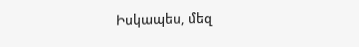Իսկապես, մեզ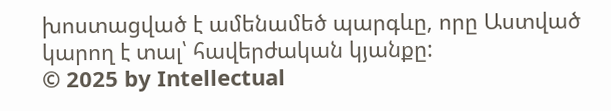խոստացված է ամենամեծ պարգևը, որը Աստված կարող է տալ՝ հավերժական կյանքը:
© 2025 by Intellectual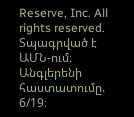Reserve, Inc. All rights reserved. Տպագրված է ԱՄՆ-ում։ Անգլերենի հաստատումը. 6/19։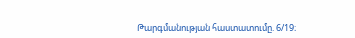Թարգմանության հաստատումը. 6/19։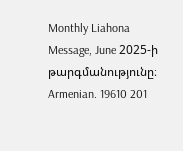Monthly Liahona Message, June 2025-ի թարգմանությունը։ Armenian. 19610 201